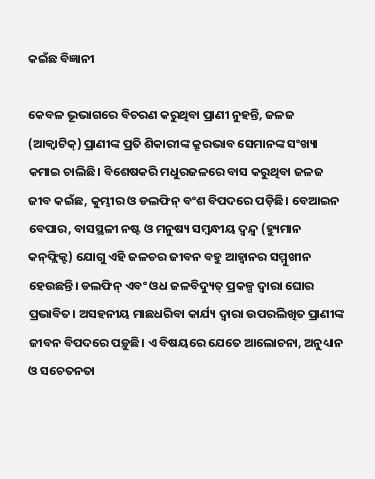କଇଁଛ ବିଜ୍ଞାନୀ

କେବଳ ଭୂଭାଗରେ ବିଚରଣ କରୁଥିବା ପ୍ରାଣୀ ନୁହନ୍ତି, ଜଳଜ (ଆକ୍ୱାଟିକ୍‌) ପ୍ରାଣୀଙ୍କ ପ୍ରତି ଶିକାରୀଙ୍କ କ୍ରୂରଭାବ ସେମାନଙ୍କ ସଂଖ୍ୟା କମାଇ ଚାଲିଛି। ବିଶେଷକରି ମଧୁରଜଳରେ ବାସ କରୁଥିବା ଜଳଜ ଜୀବ କଇଁଛ, କୁମ୍ଭୀର ଓ ଡଲଫିନ୍‌ ବଂଶ ବିପଦରେ ପଡ଼ିଛି। ବେଆଇନ ବେପାର, ବାସସ୍ଥଳୀ ନଷ୍ଟ ଓ ମନୁଷ୍ୟ ସମ୍ବନ୍ଧୀୟ ଦ୍ୱନ୍ଦ୍ୱ (ହ୍ୟୁମାନ କନ୍‌ଫ୍ଲିକ୍ଟ) ଯୋଗୁ ଏହି ଜଳଚର ଜୀବନ ବହୁ ଆହ୍ବାନର ସମ୍ମୁଖୀନ ହେଉଛନ୍ତି। ଡଲଫିନ୍‌ ଏବଂ ଓଧ ଜଳବିଦ୍ୟୁତ୍‌ ପ୍ରକଳ୍ପ ଦ୍ୱାରା ଘୋର ପ୍ରଭାବିତ। ଅସହନୀୟ ମାଛଧରିବା କାର୍ଯ୍ୟ ଦ୍ୱାରା ଉପରଲିଖିତ ପ୍ରାଣୀଙ୍କ ଜୀବନ ବିପଦରେ ପଡ଼ୁଛି। ଏ ବିଷୟରେ ଯେତେ ଆଲୋଚନା, ଅନୁଧ୍ୟାନ ଓ ସଚେତନତା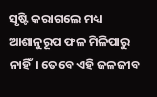ସୃଷ୍ଟି କରାଗଲେ ମଧ୍ୟ ଆଶାନୁରୂପ ଫଳ ମିଳିପାରୁ ନାହିଁ। ତେବେ ଏହି ଜଳଜୀବ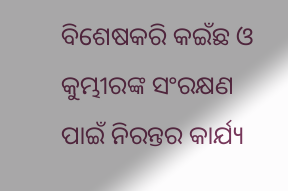ବିଶେଷକରି କଇଁଛ ଓ କୁମ୍ଭୀରଙ୍କ ସଂରକ୍ଷଣ ପାଇଁ ନିରନ୍ତର କାର୍ଯ୍ୟ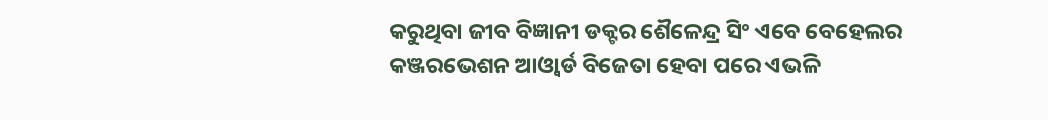କରୁଥିବା ଜୀବ ବିଜ୍ଞାନୀ ଡକ୍ଟର ଶୈଳେନ୍ଦ୍ର ସିଂ ଏବେ ବେହେଲର କଞ୍ଜରଭେଶନ ଆଓ୍ବାର୍ଡ ବିଜେତା ହେବା ପରେ ଏଭଳି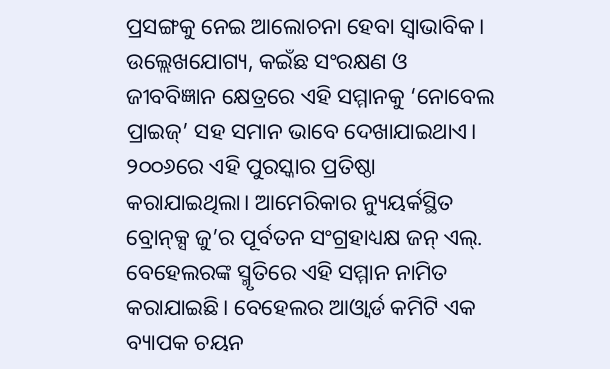ପ୍ରସଙ୍ଗକୁ ନେଇ ଆଲୋଚନା ହେବା ସ୍ବାଭାବିକ। ଉଲ୍ଲେଖଯୋଗ୍ୟ, କଇଁଛ ସଂରକ୍ଷଣ ଓ ଜୀବବିଜ୍ଞାନ କ୍ଷେତ୍ରରେ ଏହି ସମ୍ମାନକୁ ‘ନୋବେଲ ପ୍ରାଇଜ୍‌’ ସହ ସମାନ ଭାବେ ଦେଖାଯାଇଥାଏ। ୨୦୦୬ରେ ଏହି ପୁରସ୍କାର ପ୍ରତିଷ୍ଠା କରାଯାଇଥିଲା। ଆମେରିକାର ନ୍ୟୁୟର୍କସ୍ଥିତ ବ୍ରୋନ୍‌କ୍ସ ଜୁ’ର ପୂର୍ବତନ ସଂଗ୍ରହାଧ୍ୟକ୍ଷ ଜନ୍‌ ଏଲ୍‌. ବେହେଲରଙ୍କ ସ୍ମୃତିରେ ଏହି ସମ୍ମାନ ନାମିତ କରାଯାଇଛି। ବେହେଲର ଆଓ୍ବାର୍ଡ କମିଟି ଏକ ବ୍ୟାପକ ଚୟନ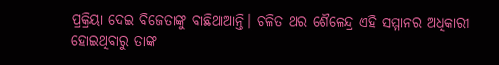ପ୍ରକ୍ରିୟା ଦେଇ ବିଜେତାଙ୍କୁ ବାଛିଥାଆନ୍ତି। ଚଳିତ ଥର ଶୈଳେନ୍ଦ୍ର ଏହି ସମ୍ମାନର ଅଧିକାରୀ ହୋଇଥିବାରୁ ତାଙ୍କ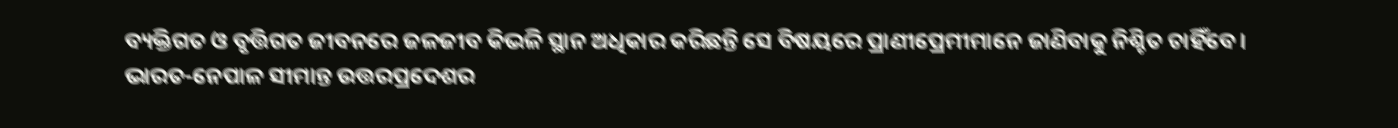ବ୍ୟକ୍ତିଗତ ଓ ବୃତ୍ତିଗତ ଜୀବନରେ ଜଳଜୀବ କିଭଳି ସ୍ଥାନ ଅଧିକାର କରିଛନ୍ତି ସେ ବିଷୟରେ ପ୍ରାଣୀପ୍ରେମୀମାନେ ଜାଣିବାକୁ ନିଶ୍ଚିତ ଚାହିଁବେ।
ଭାରତ-ନେପାଳ ସୀମାନ୍ତ ଉତ୍ତରପ୍ରଦେଶର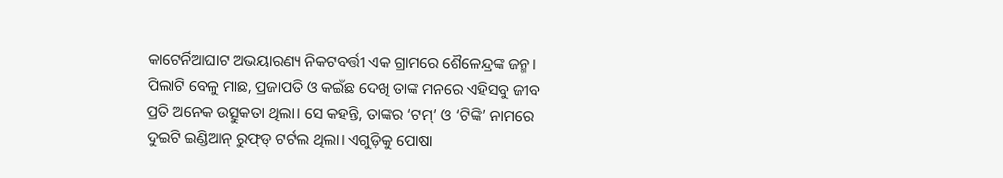କାଟେର୍ନିଆଘାଟ ଅଭୟାରଣ୍ୟ ନିକଟବର୍ତ୍ତୀ ଏକ ଗ୍ରାମରେ ଶୈଳେନ୍ଦ୍ରଙ୍କ ଜନ୍ମ। ପିଲାଟି ବେଳୁ ମାଛ, ପ୍ରଜାପତି ଓ କଇଁଛ ଦେଖି ତାଙ୍କ ମନରେ ଏହିସବୁ ଜୀବ ପ୍ରତି ଅନେକ ଉତ୍ସୁକତା ଥିଲା। ସେ କହନ୍ତି, ତାଙ୍କର ‘ଟମ୍‌’ ଓ ‘ଟିଙ୍କି’ ନାମରେ ଦୁଇଟି ଇଣ୍ଡିଆନ୍‌ ରୁଫ୍‌ଡ୍‌ ଟର୍ଟଲ ଥିଲା। ଏଗୁଡ଼ିକୁ ପୋଷା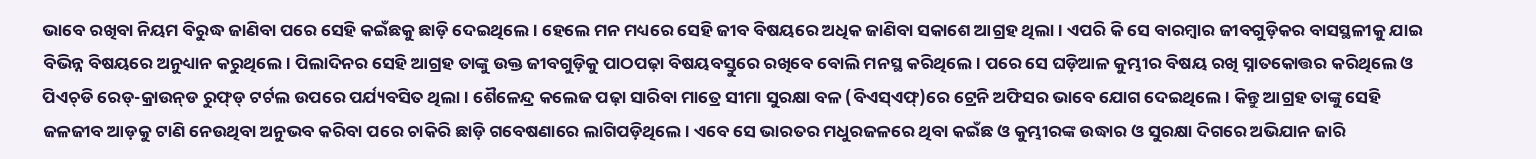ଭାବେ ରଖିବା ନିୟମ ବିରୁଦ୍ଧ ଜାଣିବା ପରେ ସେହି କଇଁଛକୁ ଛାଡ଼ି ଦେଇଥିଲେ। ହେଲେ ମନ ମଧ୍ୟରେ ସେହି ଜୀବ ବିଷୟରେ ଅଧିକ ଜାଣିବା ସକାଶେ ଆଗ୍ରହ ଥିଲା। ଏପରି କି ସେ ବାରମ୍ବାର ଜୀବଗୁଡ଼ିକର ବାସସ୍ଥଳୀକୁ ଯାଇ ବିଭିନ୍ନ ବିଷୟରେ ଅନୁଧ୍ୟାନ କରୁଥିଲେ। ପିଲାଦିନର ସେହି ଆଗ୍ରହ ତାଙ୍କୁ ଉକ୍ତ ଜୀବଗୁଡ଼ିକୁ ପାଠପଢ଼ା ବିଷୟବସ୍ତୁରେ ରଖିବେ ବୋଲି ମନସ୍ଥ କରିଥିଲେ। ପରେ ସେ ଘଡ଼ିଆଳ କୁମ୍ଭୀର ବିଷୟ ରଖି ସ୍ନାତକୋତ୍ତର କରିଥିଲେ ଓ ପିଏଚ୍‌ଡି ରେଡ୍‌-କ୍ରାଉନ୍‌ଡ ରୁଫ୍‌ଡ୍‌ ଟର୍ଟଲ ଉପରେ ପର୍ଯ୍ୟବସିତ ଥିଲା। ଶୈଳେନ୍ଦ୍ର କଲେଜ ପଢ଼ା ସାରିବା ମାତ୍ରେ ସୀମା ସୁରକ୍ଷା ବଳ (ବିଏସ୍‌ଏଫ୍‌)ରେ ଟ୍ରେନି ଅଫିସର ଭାବେ ଯୋଗ ଦେଇଥିଲେ। କିନ୍ତୁ ଆଗ୍ରହ ତାଙ୍କୁ ସେହି ଜଳଜୀବ ଆଡ଼କୁ ଟାଣି ନେଉଥିବା ଅନୁଭବ କରିବା ପରେ ଚାକିରି ଛାଡ଼ି ଗବେଷଣାରେ ଲାଗିପଡ଼ିଥିଲେ। ଏବେ ସେ ଭାରତର ମଧୁରଜଳରେ ଥିବା କଇଁଛ ଓ କୁମ୍ଭୀରଙ୍କ ଉଦ୍ଧାର ଓ ସୁରକ୍ଷା ଦିଗରେ ଅଭିଯାନ ଜାରି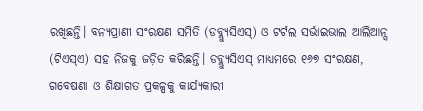ରଖିଛନ୍ତି। ବନ୍ୟପ୍ରାଣୀ ସଂରକ୍ଷଣ ସମିତି (ଡବ୍ଲ୍ୟୁସିଏସ୍‌) ଓ ଟର୍ଟଲ ସର୍ଭାଇଭାଲ ଆଲିଆନ୍ସ (ଟିଏସ୍‌ଏ) ସହ ନିଜକୁ ଜଡ଼ିତ କରିଛନ୍ତି। ଡବ୍ଲ୍ୟୁସିଏସ୍‌ ମାଧ୍ୟମରେ ୧୬୭ ସଂରକ୍ଷଣ, ଗବେଷଣା ଓ ଶିକ୍ଷାଗତ ପ୍ରକଳ୍ପକୁ କାର୍ଯ୍ୟକାରୀ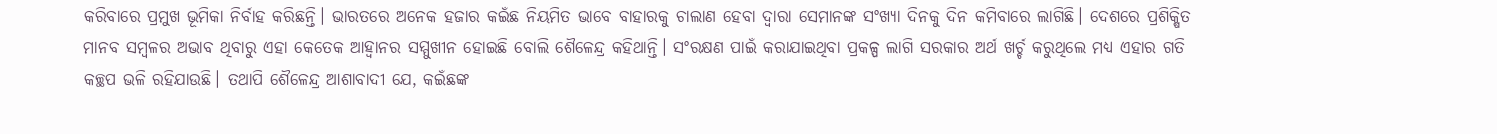କରିବାରେ ପ୍ରମୁଖ ଭୂମିକା ନିର୍ବାହ କରିଛନ୍ତି। ଭାରତରେ ଅନେକ ହଜାର କଇଁଛ ନିୟମିତ ଭାବେ ବାହାରକୁ ଚାଲାଣ ହେବା ଦ୍ୱାରା ସେମାନଙ୍କ ସଂଖ୍ୟା ଦିନକୁ ଦିନ କମିବାରେ ଲାଗିଛି। ଦେଶରେ ପ୍ରଶିକ୍ଷିତ ମାନବ ସମ୍ବଳର ଅଭାବ ଥିବାରୁ ଏହା କେତେକ ଆହ୍ବାନର ସମ୍ମୁଖୀନ ହୋଇଛି ବୋଲି ଶୈଳେନ୍ଦ୍ର କହିଥାନ୍ତି। ସଂରକ୍ଷଣ ପାଇଁ କରାଯାଇଥିବା ପ୍ରକଳ୍ପ ଲାଗି ସରକାର ଅର୍ଥ ଖର୍ଚ୍ଚ କରୁଥିଲେ ମଧ୍ୟ ଏହାର ଗତି କଚ୍ଛପ ଭଳି ରହିଯାଉଛି। ତଥାପି ଶୈଳେନ୍ଦ୍ର ଆଶାବାଦୀ ଯେ, କଇଁଛଙ୍କ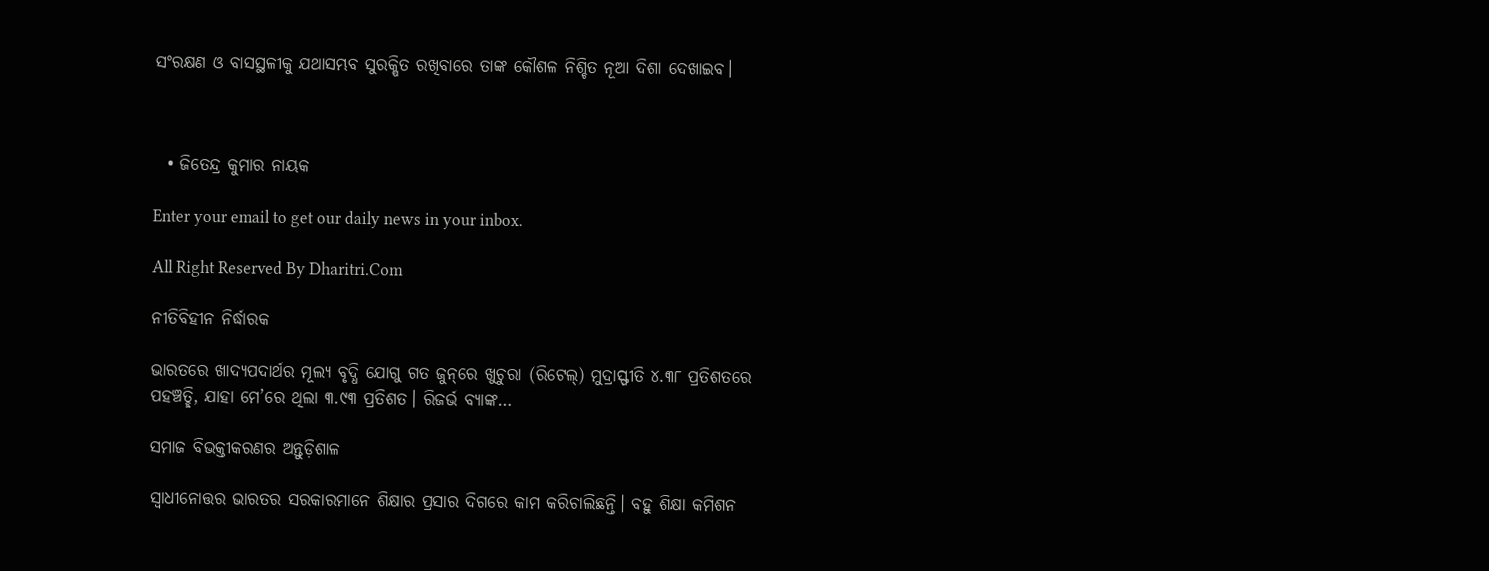ସଂରକ୍ଷଣ ଓ ବାସସ୍ଥଳୀକୁ ଯଥାସମ୍ଭବ ସୁରକ୍ଷିତ ରଖିବାରେ ତାଙ୍କ କୌଶଳ ନିଶ୍ଚିତ ନୂଆ ଦିଶା ଦେଖାଇବ।



  • ଜିତେନ୍ଦ୍ର କୁମାର ନାୟକ

Enter your email to get our daily news in your inbox.

All Right Reserved By Dharitri.Com

ନୀତିବିହୀନ ନିର୍ଦ୍ଧାରକ

ଭାରତରେ ଖାଦ୍ୟପଦାର୍ଥର ମୂଲ୍ୟ ବୃଦ୍ଧି ଯୋଗୁ ଗତ ଜୁନ୍‌ରେ ଖୁଚୁରା (ରିଟେଲ୍‌) ମୁଦ୍ରାସ୍ଫୀତି ୪.୩୮ ପ୍ରତିଶତରେ ପହଞ୍ଚତ୍ଛି, ଯାହା ମେ’ରେ ଥିଲା ୩.୯୩ ପ୍ରତିଶତ। ରିଜର୍ଭ ବ୍ୟାଙ୍କ…

ସମାଜ ବିଭକ୍ତୀକରଣର ଅନ୍ତୁଡ଼ିଶାଳ

ସ୍ବାଧୀନୋତ୍ତର ଭାରତର ସରକାରମାନେ ଶିକ୍ଷାର ପ୍ରସାର ଦିଗରେ କାମ କରିଚାଲିଛନ୍ତି। ବହୁ ଶିକ୍ଷା କମିଶନ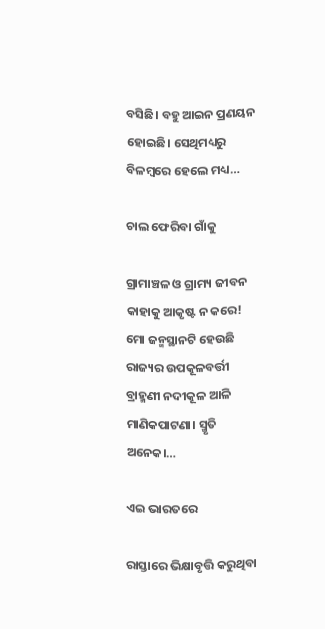ବସିଛି। ବହୁ ଆଇନ ପ୍ରଣୟନ ହୋଇଛି। ସେଥିମଧ୍ୟରୁ ବିଳମ୍ବରେ ହେଲେ ମଧ୍ୟ…

ଚାଲ ଫେରିବା ଗାଁକୁ

ଗ୍ରାମାଞ୍ଚଳ ଓ ଗ୍ରାମ୍ୟ ଜୀବନ କାହାକୁ ଆକୃଷ୍ଟ ନ କରେ! ମୋ ଜନ୍ମସ୍ଥାନଟି ହେଉଛି ରାଜ୍ୟର ଉପକୂଳବର୍ତ୍ତୀ ବ୍ରାହ୍ମଣୀ ନଦୀକୂଳ ଆଳି ମାଣିକପାଟଣା। ସ୍ମୃତି ଅନେକ।…

ଏଇ ଭାରତରେ

ରାସ୍ତାରେ ଭିକ୍ଷାବୃତ୍ତି କରୁଥିବା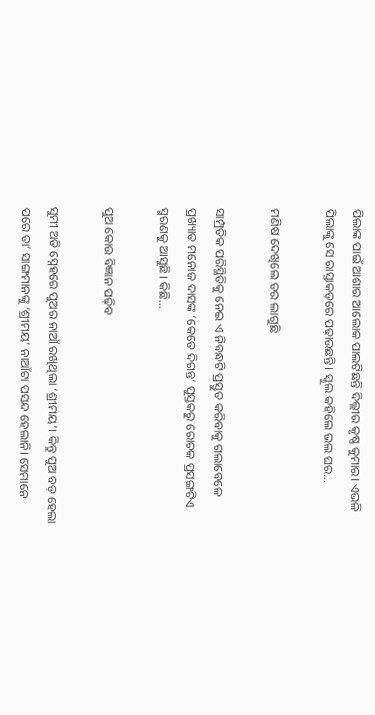ପିଲାଙ୍କ ପାଇଁ ଆଶାର ଆଲୋକ ପାଲଟିଛନ୍ତି ଦିଲ୍ଲୀର କୃଷ୍ଣ କୁମାର। ଏଭଳି ପିଲାଙ୍କୁ ସେ ରାସ୍ତାକଡ଼ରେ ପଢ଼ାଉଛନ୍ତି। ସ୍କୁଲ କହିଲେ ଭଲ ଘର…

ମଣିଷ ଦେଖିଲେ ଡର ଲାଗୁଛି

ସାମ୍ପ୍ରତିକ ପରିସ୍ଥିତିକୁ ନେଇ ଏ ନିବନ୍ଧଟି ପ୍ରସ୍ତୁତ କରିବାକୁ ଗଲାବେଳେ ପ୍ରଖ୍ୟାତ ମନୋଜ ଦାସଙ୍କ ‘କେତେ ଦିଗନ୍ତ’ ପୁସ୍ତକରୁ ରୋଚକ ପ୍ରସଙ୍ଗଟିଏ ସ୍ମରଣକୁ ଆସୁଛି। କିଛି…

ପୁଅ କୋଉ ବିଜ୍ଞାନ ପଢ଼ିବ

ସୁମୀ ଅତି ସ୍ନେହରେ ପୁଅର ନାଆଁ ରଖିଥିଲା ‘ଶ୍ରୀମୟ’। କିନ୍ତୁ ପୁଅ ବଡ଼ ହେଲା ପରେ ତା’ ସାଙ୍ଗମାନଙ୍କୁ ‘ଶ୍ରୀମୟ’ ନାଆଁଟା ପସନ୍ଦ ହେଲାନି। ସେମାନେ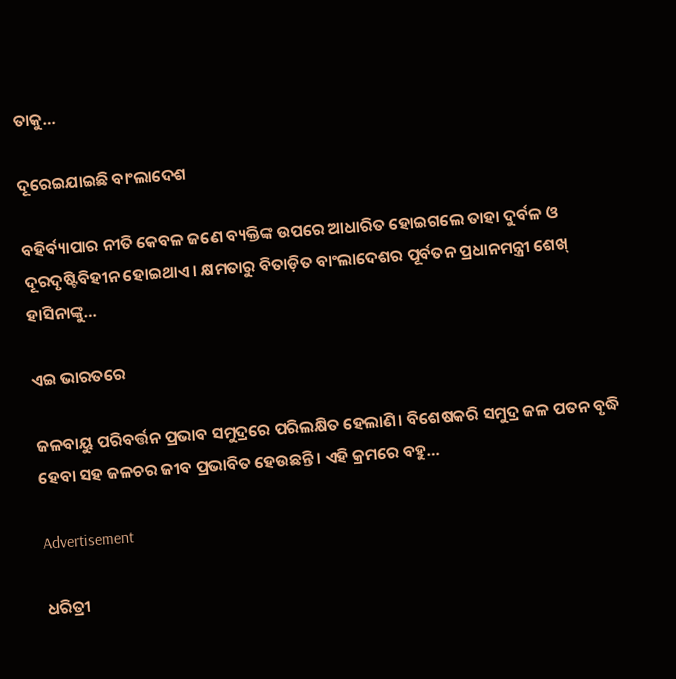ତାକୁ…

ଦୂରେଇଯାଇଛି ବାଂଲାଦେଶ

ବହିର୍ବ୍ୟାପାର ନୀତି କେବଳ ଜଣେ ବ୍ୟକ୍ତିଙ୍କ ଉପରେ ଆଧାରିତ ହୋଇଗଲେ ତାହା ଦୁର୍ବଳ ଓ ଦୂରଦୃଷ୍ଟିବିହୀନ ହୋଇଥାଏ। କ୍ଷମତାରୁ ବିତାଡ଼ିତ ବାଂଲାଦେଶର ପୂର୍ବତନ ପ୍ରଧାନମନ୍ତ୍ରୀ ଶେଖ୍‌ ହାସିନାଙ୍କୁ…

ଏଇ ଭାରତରେ

ଜଳବାୟୁ ପରିବର୍ତ୍ତନ ପ୍ରଭାବ ସମୁଦ୍ରରେ ପରିଲକ୍ଷିତ ହେଲାଣି। ବିଶେଷକରି ସମୁଦ୍ର ଜଳ ପତନ ବୃଦ୍ଧି ହେବା ସହ ଜଳଚର ଜୀବ ପ୍ରଭାବିତ ହେଉଛନ୍ତି। ଏହି କ୍ରମରେ ବହୁ…

Advertisement

ଧରିତ୍ରୀ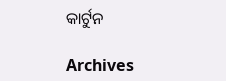କାର୍ଟୁନ

Archives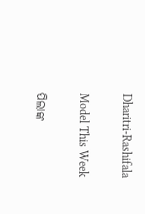Dharitri-Rashifala

Model This Week

ପିଲାଙ୍କ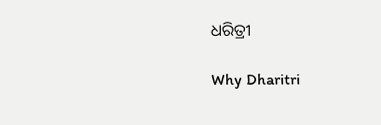ଧରିତ୍ରୀ

Why Dharitri